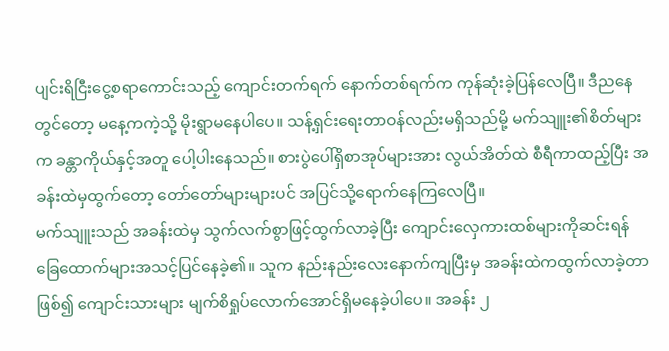ပျင်းရိငြီးငွေ့စရာကောင်းသည့် ကျောင်းတက်ရက် နောက်တစ်ရက်က ကုန်ဆုံးခဲ့ပြန်လေပြီ။ ဒီညနေတွင်တော့ မနေ့ကကဲ့သို့ မိုးရွာမနေပါပေ။ သန့်ရှင်းရေးတာဝန်လည်းမရှိသည်မို့ မက်သျူး၏စိတ်များက ခန္တာကိုယ်နှင့်အတူ ပေါ့ပါးနေသည်။ စားပွဲပေါ်ရှိစာအုပ်များအား လွယ်အိတ်ထဲ စီရီကာထည့်ပြီး အခန်းထဲမှထွက်တော့ တော်တော်များများပင် အပြင်သို့ရောက်နေကြလေပြီ။
မက်သျူးသည် အခန်းထဲမှ သွက်လက်စွာဖြင့်ထွက်လာခဲ့ပြီး ကျောင်းလှေကားထစ်များကိုဆင်းရန် ခြေထောက်များအသင့်ပြင်နေခဲ့၏။ သူက နည်းနည်းလေးနောက်ကျပြီးမှ အခန်းထဲကထွက်လာခဲ့တာဖြစ်၍ ကျောင်းသားများ မျက်စိရှုပ်လောက်အောင်ရှိမနေခဲ့ပါပေ။ အခန်း ၂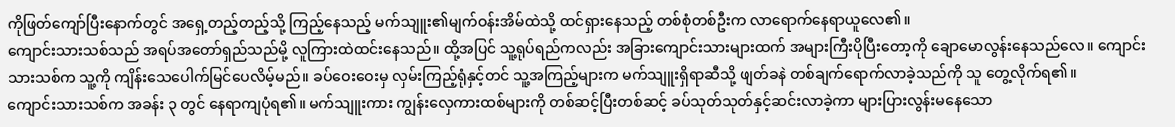ကိုဖြတ်ကျော်ပြီးနောက်တွင် အရှေ့တည့်တည့်သို့ ကြည့်နေသည့် မက်သျူး၏မျက်ဝန်းအိမ်ထဲသို့ ထင်ရှားနေသည့် တစ်စုံတစ်ဦးက လာရောက်နေရာယူလေ၏။
ကျောင်းသားသစ်သည် အရပ်အတော်ရှည်သည်မို့ လူကြားထဲထင်းနေသည်။ ထို့အပြင် သူ့ရုပ်ရည်ကလည်း အခြားကျောင်းသားများထက် အများကြီးပိုပြီးတော့ကို ချောမောလွန်းနေသည်လေ။ ကျောင်းသားသစ်က သူ့ကို ကျိန်းသေပေါက်မြင်ပေလိမ့်မည်။ ခပ်ဝေးဝေးမှ လှမ်းကြည့်ရုံနှင့်တင် သူ့အကြည့်များက မက်သျူးရှိရာဆီသို့ ဖျတ်ခနဲ တစ်ချက်ရောက်လာခဲ့သည်ကို သူ တွေ့လိုက်ရ၏။
ကျောင်းသားသစ်က အခန်း ၃ တွင် နေရာကျပုံရ၏။ မက်သျူးကား ကျွန်းလှေကားထစ်များကို တစ်ဆင့်ပြီးတစ်ဆင့် ခပ်သုတ်သုတ်နှင့်ဆင်းလာခဲ့ကာ များပြားလွန်းမနေသော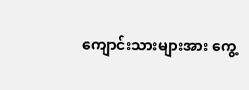ကျောင်းသားများအား ကွေ့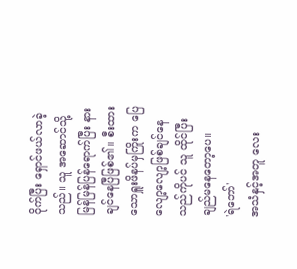ဝိုက်ပြီး ရှောင်ဖယ်လာခဲ့သည်။ သူ အဆောင်သို့ မြန်မြန်ပြန်ရောက်ပြီး နားချင်နေပြီဖြစ်၏။ စီးထားသောရှူးဖိနပ်မှကြိုးက ပြေလျော့လျော့ဖြစ်ချင်နေသည်ကိုပင် သူ ထိုင်ပြီးချည်မနေတော့ပေ။
'ရဲဘော်'
အသံနှင့်အတူ လေး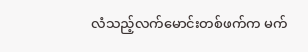လံသည့်လက်မောင်းတစ်ဖက်က မက်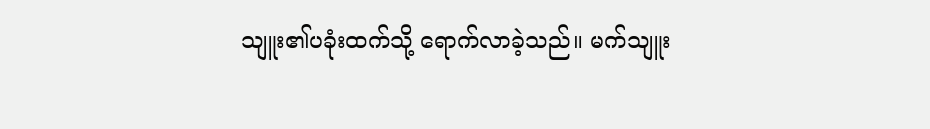သျူး၏ပခုံးထက်သို့ ရောက်လာခဲ့သည်။ မက်သျူး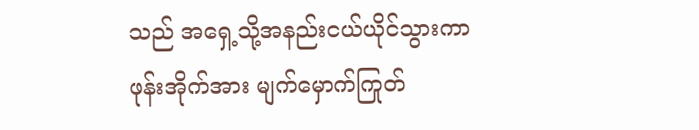သည် အရှေ့သို့အနည်းငယ်ယိုင်သွားကာ ဖုန်းအိုက်အား မျက်မှောက်ကြုတ်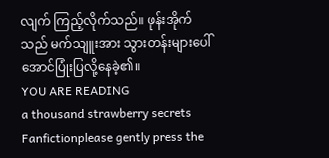လျက် ကြည့်လိုက်သည်။ ဖုန်းအိုက်သည် မက်သျူးအား သွားတန်းများပေါ်အောင်ပြုံးပြလို့နေခဲ့၏။
YOU ARE READING
a thousand strawberry secrets
Fanfictionplease gently press the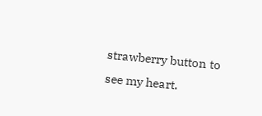strawberry button to see my heart.